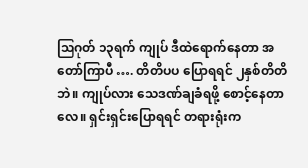ဩဂုတ် ၁၃ရက် ကျုပ် ဒီထဲရောက်နေတာ အတော်ကြာပီ …. တိတိပပ ပြောရရင် ၂နှစ်တိတိဘဲ။ ကျုပ်လား သေဒဏ်ချခံရဖို့ စောင့်နေတာလေ။ ရှင်းရှင်းပြောရရင် တရားရုံးက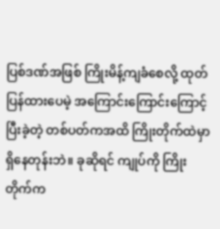ပြစ်ဒဏ်အဖြစ် ကြိုးမိန့်ကျခံစေလို့ ထုတ်ပြန်ထားပေမဲ့ အကြောင်းကြောင်းကြောင့် ပြီးခဲ့တဲ့ တစ်ပတ်ကအထိ ကြိုးတိုက်ထဲမှာ ရှိနေတုန်းဘဲ။ ခုဆိုရင် ကျုပ်ကို ကြိုးတိုက်က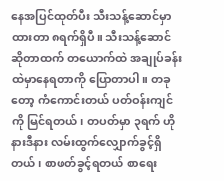နေအပြင်ထုတ်ပီး သီးသန့်ဆောင်မှာထားတာ ၈ရက်ရှိပီ။ သီးသန့်ဆောင် ဆိုတာထက် တယောက်ထဲ အချုပ်ခန်းထဲမှာနေရတာကို ပြောတာပါ။ တခုတော့ ကံကောင်းတယ် ပတ်ဝန်းကျင်ကို မြင်ရတယ်၊ တပတ်မှာ ၃ရက် ဟိုနားဒီနား လမ်းထွက်လျှောက်ခွင့်ရှိတယ်၊ စာဖတ်ခွင့်ရတယ် စာရေး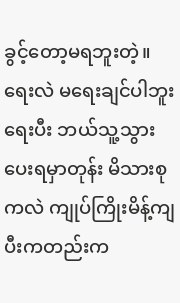ခွင့်တော့မရဘူးတဲ့။ ရေးလဲ မရေးချင်ပါဘူး ရေးပီး ဘယ်သူ့သွားပေးရမှာတုန်း မိသားစုကလဲ ကျုပ်ကြိုးမိန့်ကျပီးကတည်းက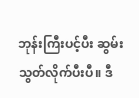ဘုန်းကြီးပင့်ပီး ဆွမ်းသွတ်လိုက်ပီးပီ။ ဒီ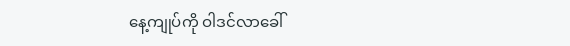နေ့ကျုပ်ကို ဝါဒင်လာခေါ်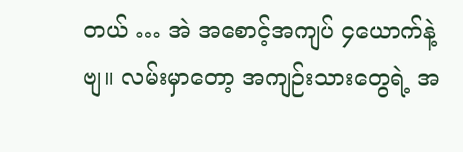တယ် … အဲ အစောင့်အကျပ် ၄ယောက်နဲ့ဗျ။ လမ်းမှာတော့ အကျဉ်းသားတွေရဲ့ အ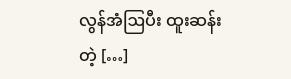လွန်အံဩပီး ထူးဆန်းတဲ့ […]